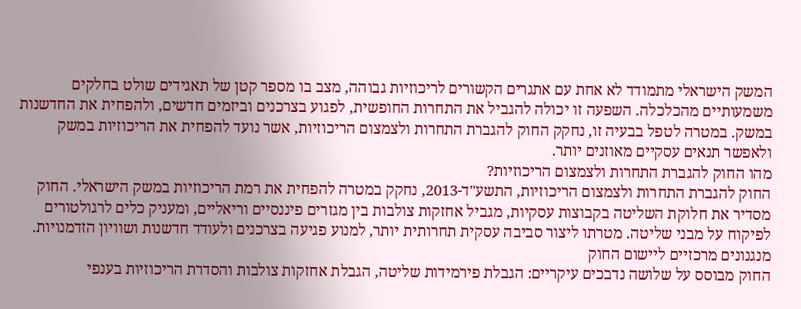המשק הישראלי מתמודד לא אחת עם אתגרים הקשורים לריכוזיות גבוהה, מצב בו מספר קטן של תאגידים שולט בחלקים משמעותיים מהכלכלה. השפעה זו יכולה להגביל את התחרות החופשית, לפגוע בצרכנים וביזמים חדשים, ולהפחית את החדשנות במשק. במטרה לטפל בבעיה זו, נחקק החוק להגברת התחרות ולצמצום הריכוזיות, אשר נועד להפחית את הריכוזיות במשק ולאפשר תנאים עסקיים מאוזנים יותר.
מהו החוק להגברת התחרות ולצמצום הריכוזיות?
החוק להגברת התחרות ולצמצום הריכוזיות, התשע"ד-2013, נחקק במטרה להפחית את רמת הריכוזיות במשק הישראלי. החוק מסדיר את חלוקת השליטה בקבוצות עסקיות, מגביל אחזקות צולבות בין מגזרים פיננסיים וריאליים, ומעניק כלים לרגולטורים לפיקוח על מבני שליטה. מטרתו ליצור סביבה עסקית תחרותית יותר, למנוע פגיעה בצרכנים ולעודד חדשנות ושוויון הזדמנויות.
מנגנונים מרכזיים ליישום החוק
החוק מבוסס על שלושה נדבכים עיקריים: הגבלת פירמידות שליטה, הגבלת אחזקות צולבות והסדרת הריכוזיות בענפי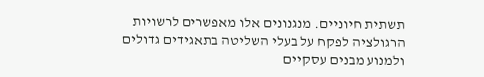תשתית חיוניים. מנגנונים אלו מאפשרים לרשויות הרגולציה לפקח על בעלי השליטה בתאגידים גדולים ולמנוע מבנים עסקיים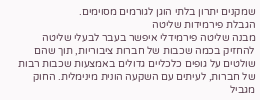שמקנים יתרון בלתי הוגן לגורמים מסוימים.
הגבלת פירמידות שליטה
מבנה שליטה פירמידלי איפשר בעבר לבעלי שליטה להחזיק בכמה שכבות של חברות ציבוריות, תוך שהם שולטים על גופים כלכליים גדולים באמצעות שכבות רבות של חברות, לעיתים עם השקעה הונית מינימלית. החוק מגביל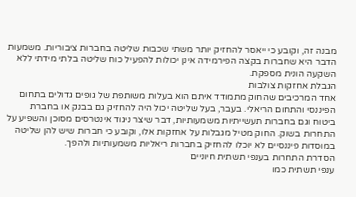מבנה זה, וקובע כי ייאסר להחזיק יותר משתי שכבות שליטה בחברות ציבוריות. משמעות הדבר היא שחברות בקצה הפירמידה אינן יכולות להפעיל כוח שליטה בלתי מידתי ללא השקעה הונית מספקת.
הגבלת אחזקות צולבות
אחד המרכיבים שהחוק מתמודד איתם הוא בעלות משותפת של גופים גדולים בתחום הפיננסי והתחום הריאלי. בעבר, בעל שליטה יכול היה להחזיק גם בבנק או בחברת ביטוח וגם בחברות תעשייתיות משמעותיות, דבר שיצר ניגוד אינטרסים מסוכן והשפיע על התחרות בשוק. החוק מטיל מגבלות על אחזקות אלו, וקובע כי חברות שיש להן שליטה במוסדות פיננסיים לא יוכלו להחזיק בחברות ריאליות משמעותיות ולהפך.
הסדרת התחרות בענפי תשתית חיוניים
ענפי תשתית כמו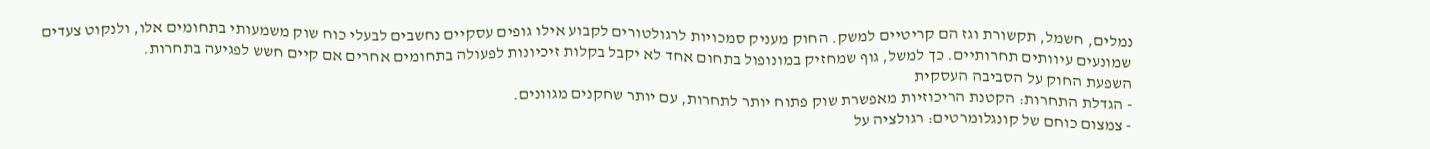נמלים, חשמל, תקשורת וגז הם קריטיים למשק. החוק מעניק סמכויות לרגולטורים לקבוע אילו גופים עסקיים נחשבים לבעלי כוח שוק משמעותי בתחומים אלו, ולנקוט צעדים שמונעים עיוותים תחרותיים. כך למשל, גוף שמחזיק במונופול בתחום אחד לא יקבל בקלות זיכיונות לפעולה בתחומים אחרים אם קיים חשש לפגיעה בתחרות.
השפעת החוק על הסביבה העסקית
- הגדלת התחרות: הקטנת הריכוזיות מאפשרת שוק פתוח יותר לתחרות, עם יותר שחקנים מגוונים.
- צמצום כוחם של קונגלומרטים: רגולציה על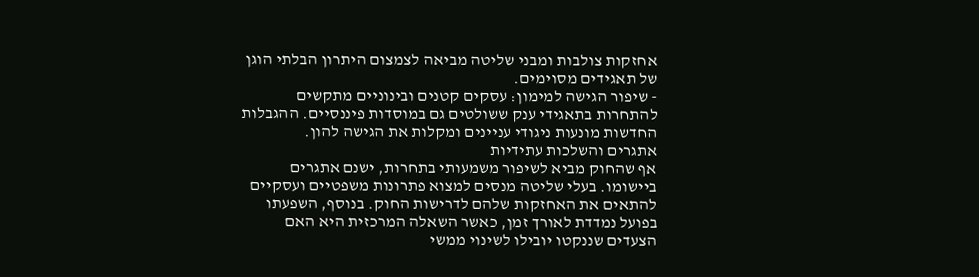אחזקות צולבות ומבני שליטה מביאה לצמצום היתרון הבלתי הוגן של תאגידים מסוימים.
- שיפור הגישה למימון: עסקים קטנים ובינוניים מתקשים להתחרות בתאגידי ענק ששולטים גם במוסדות פיננסיים. ההגבלות החדשות מונעות ניגודי עניינים ומקלות את הגישה להון.
אתגרים והשלכות עתידיות
אף שהחוק מביא לשיפור משמעותי בתחרות, ישנם אתגרים ביישומו. בעלי שליטה מנסים למצוא פתרונות משפטיים ועסקיים להתאים את האחזקות שלהם לדרישות החוק. בנוסף, השפעתו בפועל נמדדת לאורך זמן, כאשר השאלה המרכזית היא האם הצעדים שננקטו יובילו לשינוי ממשי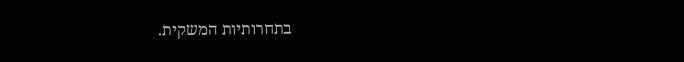בתחרותיות המשקית.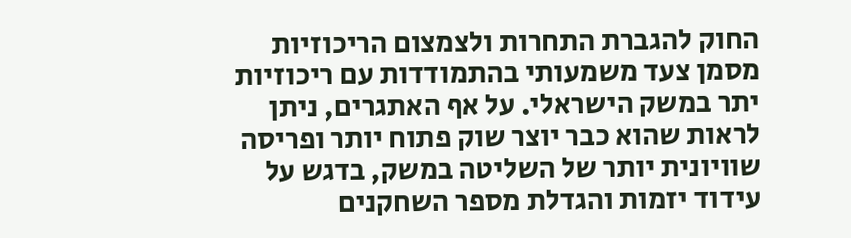החוק להגברת התחרות ולצמצום הריכוזיות מסמן צעד משמעותי בהתמודדות עם ריכוזיות יתר במשק הישראלי. על אף האתגרים, ניתן לראות שהוא כבר יוצר שוק פתוח יותר ופריסה שוויונית יותר של השליטה במשק, בדגש על עידוד יזמות והגדלת מספר השחקנים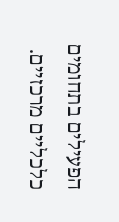הפעילים בתחומים כלכליים מרכזיים.